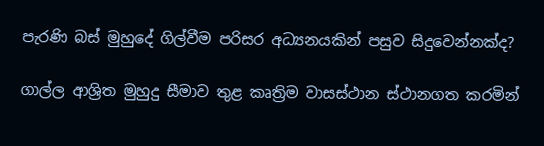පැරණි බස් මුහුදේ ගිල්වීම පරිසර අධ්‍යනයකින් පසුව සිදුවෙන්නක්ද?

ගාල්ල ආශ්‍රිත මුහුදු සීමාව තුළ කෘත්‍රිම වාසස්ථාන ස්ථානගත කරමින්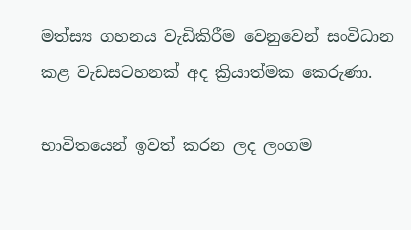මත්ස්‍ය ගහනය වැඩිකිරීම වෙනුවෙන් සංවිධාන කළ වැඩසටහනක් අද ක්‍රියාත්මක කෙරුණා.

භාවිතයෙන් ඉවත් කරන ලද ලංගම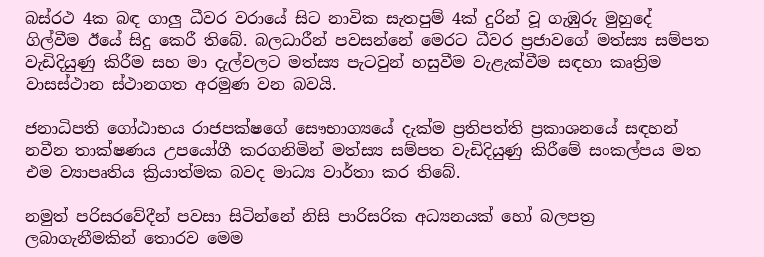බස්රථ 4ක බඳ ගාලු ධීවර වරායේ සිට නාවික සැතපුම් 4ක් දුරින් වූ ගැඹුරු මුහුදේ ගිල්වීම ඊයේ සිදු කෙරී තිබේ. බලධාරීන් පවසන්නේ මෙරට ධීවර ප්‍රජාවගේ මත්ස්‍ය සම්පත වැඩිදියුණු කිරීම සහ මා දැල්වලට මත්ස්‍ය පැටවුන් හසුවීම වැළැක්වීම සඳහා කෘත්‍රිම වාසස්ථාන ස්ථානගත අරමුණ වන බවයි.

ජනාධිපති ගෝඨාභය රාජපක්ෂගේ සෞභාග්‍යයේ දැක්ම ප්‍රතිපත්ති ප්‍රකාශනයේ සඳහන් නවීන තාක්ෂණය උපයෝගී කරගනිමින් මත්ස්‍ය සම්පත වැඩිදියුණු කිරීමේ සංකල්පය මත එම ව්‍යාපෘතිය ක්‍රියාත්මක බවද මාධ්‍ය වාර්තා කර තිබේ.

නමුත් පරිසරවේදීන් පවසා සිටින්නේ නිසි පාරිසරික අධ්‍යනයක් හෝ බලපත්‍ර ලබාගැනීමකින් තොරව මෙම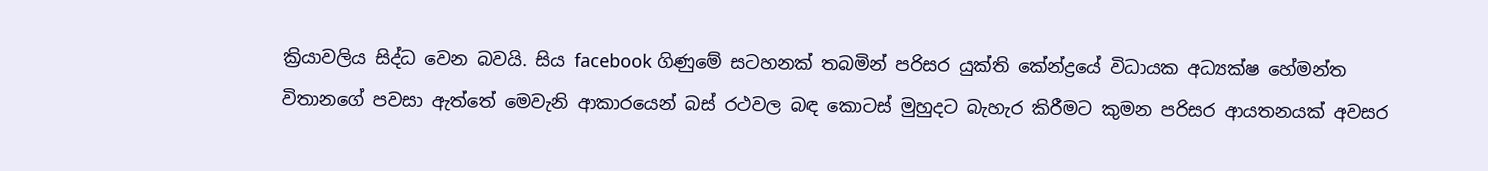ක්‍රියාවලිය සිද්ධ වෙන බවයි. සිය facebook ගිණුමේ සටහනක් තබමින් පරිසර යුක්ති කේන්ද්‍රයේ විධායක අධ්‍යක්ෂ හේමන්ත විතානගේ පවසා ඇත්තේ මෙවැනි ආකාරයෙන් බස් රථවල බඳ කොටස් මුහුදට බැහැර කිරීමට කුමන පරිසර ආයතනයක් අවසර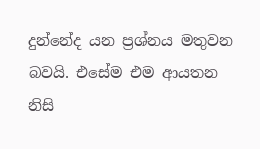දුන්නේද යන ප්‍රශ්නය මතුවන බවයි. එසේම එම ආයතන නිසි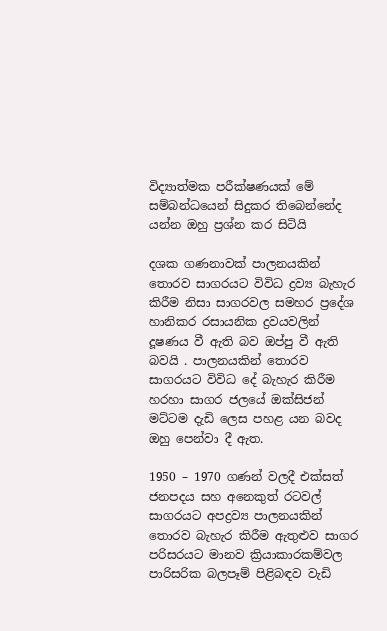විද්‍යාත්මක පරීක්ෂණයක් මේ සම්බන්ධයෙන් සිදුකර තිබෙන්නේද යන්න ඔහු ප්‍රශ්න කර සිටියි

දශක ගණනාවක් පාලනයකින් තොරව සාගරයට විවිධ ද්‍රව්‍ය බැහැර කිරීම නිසා සාගරවල සමහර ප්‍රදේශ හානිකර රසායනික ද්‍රවයවලින් දූෂණය වී ඇති බව ඔප්පු වී ඇති බවයි . පාලනයකින් තොරව සාගරයට විවිධ දේ බැහැර කිරීම හරහා සාගර ජලයේ ඔක්සිජන් මට්ටම දැඩි ලෙස පහළ යන බවද ඔහු පෙන්වා දී ඇත.

1950 – 1970 ගණන් වලදී එක්සත් ජනපදය සහ අනෙකුත් රටවල් සාගරයට අපද්‍රව්‍ය පාලනයකින් තොරව බැහැර කිරීම ඇතුළුව සාගර පරිසරයට මානව ක්‍රියාකාරකම්වල පාරිසරික බලපෑම් පිළිබඳව වැඩි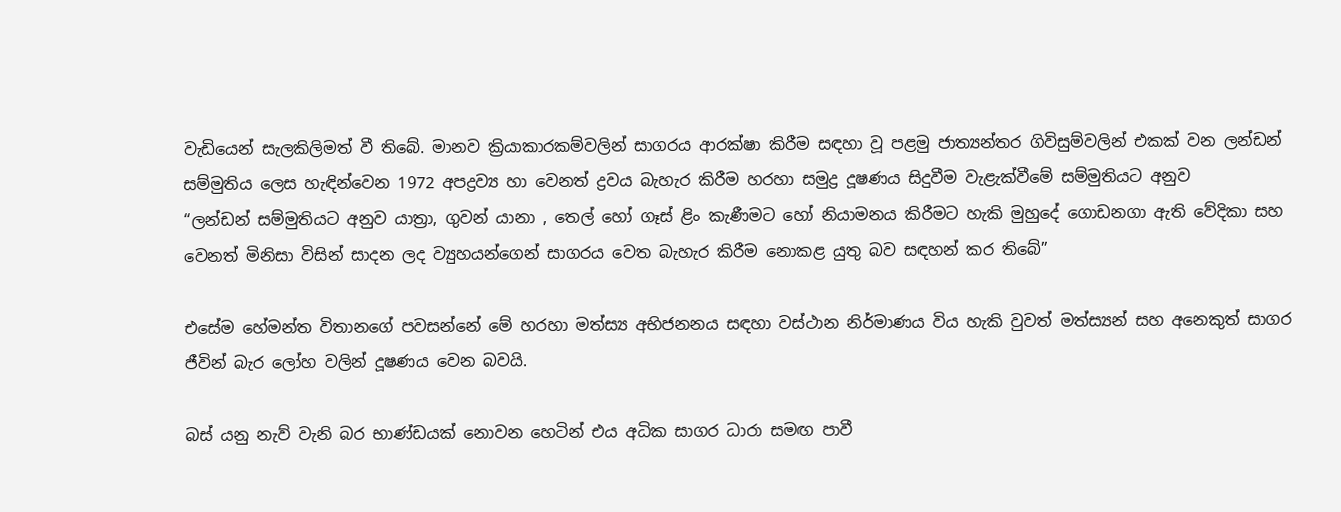වැඩියෙන් සැලකිලිමත් වී තිබේ. මානව ක්‍රියාකාරකම්වලින් සාගරය ආරක්ෂා කිරීම සඳහා වූ පළමු ජාත්‍යන්තර ගිවිසුම්වලින් එකක් වන ලන්ඩන් සම්මුතිය ලෙස හැඳින්වෙන 1972 අපද්‍රව්‍ය හා වෙනත් ද්‍රවය බැහැර කිරීම හරහා සමුද්‍ර දූෂණය සිදුවීම වැළැක්වීමේ සම්මුතියට අනුව
“ලන්ඩන් සම්මුතියට අනුව යාත්‍රා, ගුවන් යානා , තෙල් හෝ ගෑස් ළිං කැණීමට හෝ නියාමනය කිරීමට හැකි මුහුදේ ගොඩනගා ඇති වේදිකා සහ වෙනත් මිනිසා විසින් සාදන ලද ව්‍යුහයන්ගෙන් සාගරය වෙත බැහැර කිරීම නොකළ යුතු බව සඳහන් කර තිබේ”

එසේම හේමන්ත විතානගේ පවසන්නේ මේ හරහා මත්ස්‍ය අභිජනනය සඳහා වස්ථාන නිර්මාණය විය හැකි වුවත් මත්ස්‍යන් සහ අනෙකුත් සාගර ජීවින් බැර ලෝහ වලින් දූෂණය වෙන බවයි.

බස් යනු නැව් වැනි බර භාණ්ඩයක් නොවන හෙටින් එය අධික සාගර ධාරා සමඟ පාවී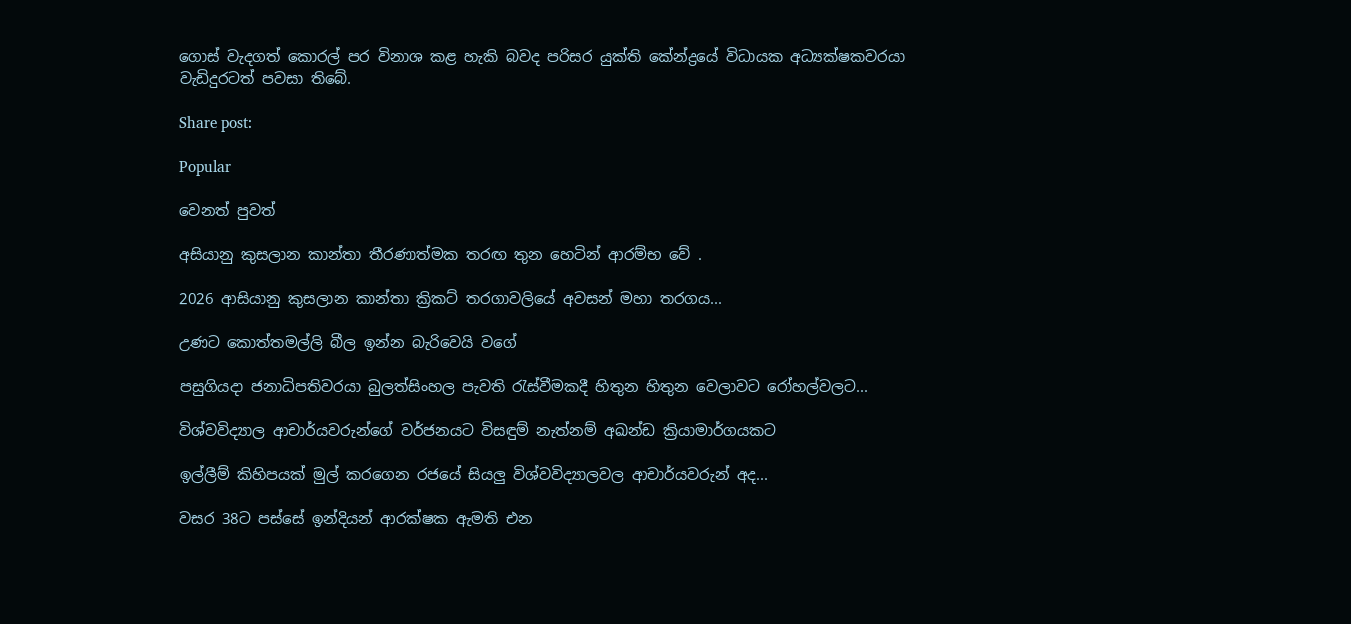ගොස් වැදගත් කොරල් පර විනාශ කළ හැකි බවද පරිසර යුක්ති කේන්ද්‍රයේ විධායක අධ්‍යක්ෂකවරයා වැඩිදුරටත් පවසා තිබේ.

Share post:

Popular

වෙනත් පුවත්

අසියානු කුසලාන කාන්තා තීරණාත්මක තරඟ තුන හෙටින් ආරම්භ වේ .

2026 ආසියානු කුසලාන කාන්තා ක්‍රිකට් තරගාවලියේ අවසන් මහා තරගය...

උණට කොත්තමල්ලි බීල ඉන්න බැරිවෙයි වගේ

පසුගියදා ජනාධිපතිවරයා බුලත්සිංහල පැවති රැස්වීමකදී හිතුන හිතුන වෙලාවට රෝහල්වලට...

විශ්වවිද්‍යාල ආචාර්යවරුන්ගේ වර්ජනයට විසඳුම් නැත්නම් අඛන්ඩ ක්‍රියාමාර්ගයකට

ඉල්ලීම් කිහිපයක් මුල් කරගෙන රජයේ සියලු විශ්වවිද්‍යාලවල ආචාර්යවරුන් අද...

වසර 38ට පස්සේ ඉන්දියන් ආරක්ෂක ඇමති එන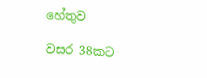හේතුව

වසර 38කට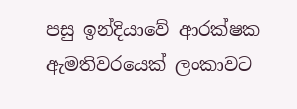පසු ඉන්දියාවේ ආරක්ෂක ඇමතිවරයෙක් ලංකාවට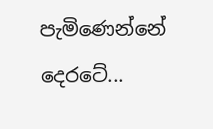පැමිණෙන්නේ දෙරටේ...